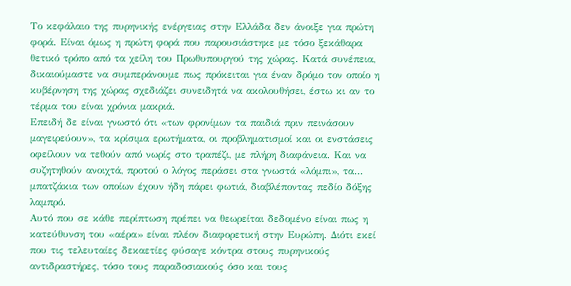Το κεφάλαιο της πυρηνικής ενέργειας στην Ελλάδα δεν άνοιξε για πρώτη φορά. Είναι όμως η πρώτη φορά που παρουσιάστηκε με τόσο ξεκάθαρα θετικό τρόπο από τα χείλη του Πρωθυπουργού της χώρας. Κατά συνέπεια, δικαιούμαστε να συμπεράνουμε πως πρόκειται για έναν δρόμο τον οποίο η κυβέρνηση της χώρας σχεδιάζει συνειδητά να ακολουθήσει, έστω κι αν το τέρμα του είναι χρόνια μακριά.
Επειδή δε είναι γνωστό ότι «των φρονίμων τα παιδιά πριν πεινάσουν μαγειρεύουν», τα κρίσιμα ερωτήματα, οι προβληματισμοί και οι ενστάσεις οφείλουν να τεθούν από νωρίς στο τραπέζι, με πλήρη διαφάνεια. Και να συζητηθούν ανοιχτά, προτού ο λόγος περάσει στα γνωστά «λόμπι», τα… μπατζάκια των οποίων έχουν ήδη πάρει φωτιά, διαβλέποντας πεδίο δόξης λαμπρό.
Αυτό που σε κάθε περίπτωση πρέπει να θεωρείται δεδομένο είναι πως η κατεύθυνση του «αέρα» είναι πλέον διαφορετική στην Ευρώπη. Διότι εκεί που τις τελευταίες δεκαετίες φύσαγε κόντρα στους πυρηνικούς αντιδραστήρες, τόσο τους παραδοσιακούς όσο και τους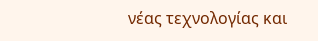νέας τεχνολογίας και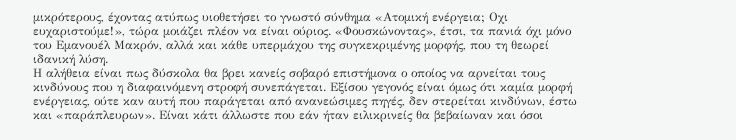μικρότερους, έχοντας ατύπως υιοθετήσει το γνωστό σύνθημα «Ατομική ενέργεια; Οχι ευχαριστούμε!», τώρα μοιάζει πλέον να είναι ούριος. «Φουσκώνοντας», έτσι, τα πανιά όχι μόνο του Εμανουέλ Μακρόν, αλλά και κάθε υπερμάχου της συγκεκριμένης μορφής, που τη θεωρεί ιδανική λύση.
Η αλήθεια είναι πως δύσκολα θα βρει κανείς σοβαρό επιστήμονα ο οποίος να αρνείται τους κινδύνους που η διαφαινόμενη στροφή συνεπάγεται. Εξίσου γεγονός είναι όμως ότι καμία μορφή ενέργειας, ούτε καν αυτή που παράγεται από ανανεώσιμες πηγές, δεν στερείται κινδύνων, έστω και «παράπλευρων». Είναι κάτι άλλωστε που εάν ήταν ειλικρινείς θα βεβαίωναν και όσοι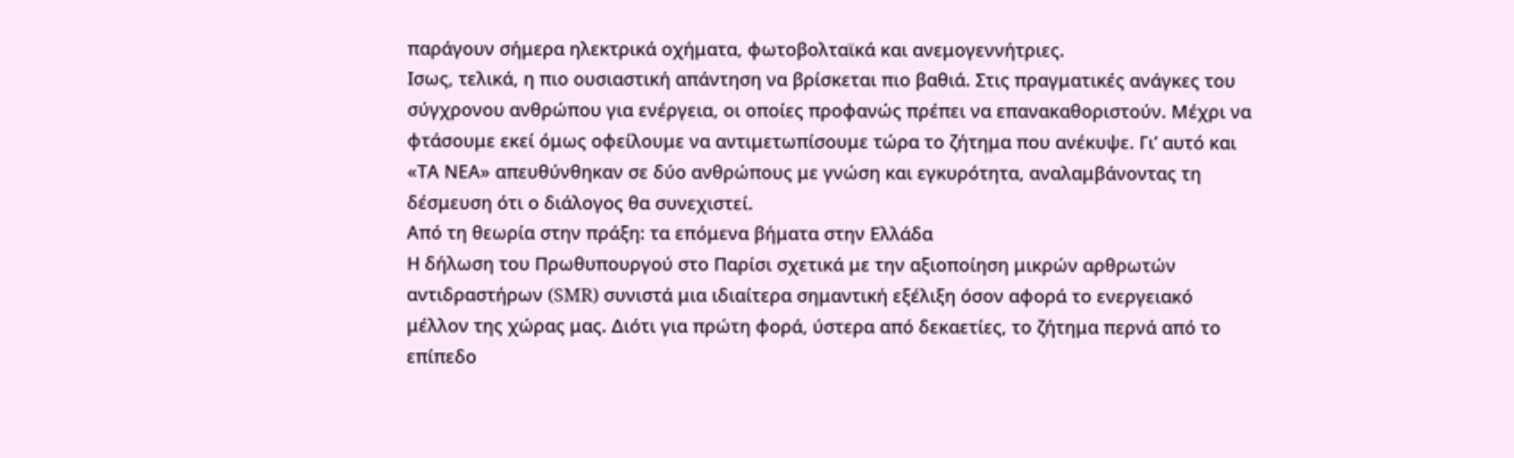παράγουν σήμερα ηλεκτρικά οχήματα, φωτοβολταϊκά και ανεμογεννήτριες.
Ισως, τελικά, η πιο ουσιαστική απάντηση να βρίσκεται πιο βαθιά. Στις πραγματικές ανάγκες του σύγχρονου ανθρώπου για ενέργεια, οι οποίες προφανώς πρέπει να επανακαθοριστούν. Μέχρι να φτάσουμε εκεί όμως οφείλουμε να αντιμετωπίσουμε τώρα το ζήτημα που ανέκυψε. Γι’ αυτό και «ΤΑ ΝΕΑ» απευθύνθηκαν σε δύο ανθρώπους με γνώση και εγκυρότητα, αναλαμβάνοντας τη δέσμευση ότι ο διάλογος θα συνεχιστεί.
Από τη θεωρία στην πράξη: τα επόμενα βήματα στην Ελλάδα
Η δήλωση του Πρωθυπουργού στο Παρίσι σχετικά με την αξιοποίηση μικρών αρθρωτών αντιδραστήρων (SMR) συνιστά μια ιδιαίτερα σημαντική εξέλιξη όσον αφορά το ενεργειακό μέλλον της χώρας μας. Διότι για πρώτη φορά, ύστερα από δεκαετίες, το ζήτημα περνά από το επίπεδο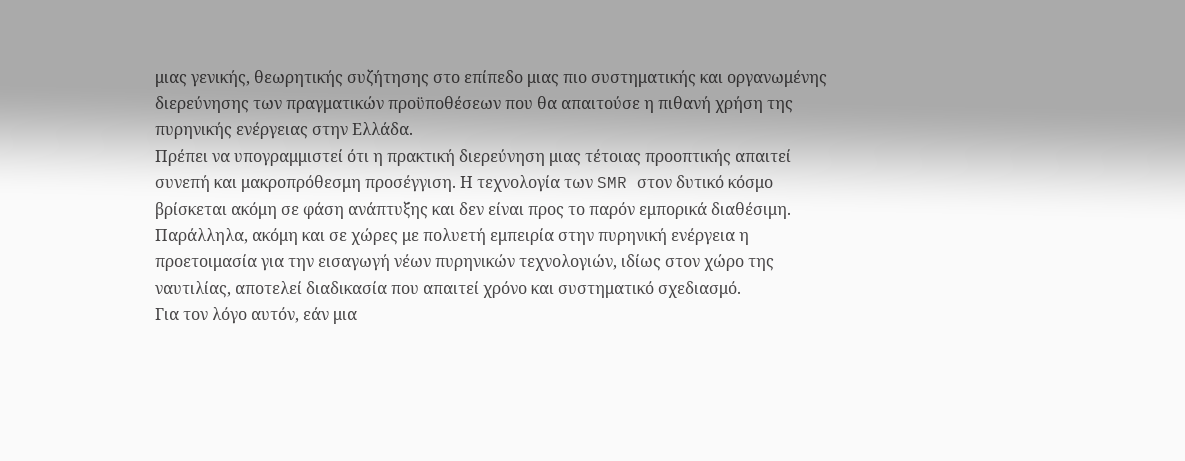μιας γενικής, θεωρητικής συζήτησης στο επίπεδο μιας πιο συστηματικής και οργανωμένης διερεύνησης των πραγματικών προϋποθέσεων που θα απαιτούσε η πιθανή χρήση της πυρηνικής ενέργειας στην Ελλάδα.
Πρέπει να υπογραμμιστεί ότι η πρακτική διερεύνηση μιας τέτοιας προοπτικής απαιτεί συνεπή και μακροπρόθεσμη προσέγγιση. Η τεχνολογία των SMR στον δυτικό κόσμο βρίσκεται ακόμη σε φάση ανάπτυξης και δεν είναι προς το παρόν εμπορικά διαθέσιμη. Παράλληλα, ακόμη και σε χώρες με πολυετή εμπειρία στην πυρηνική ενέργεια η προετοιμασία για την εισαγωγή νέων πυρηνικών τεχνολογιών, ιδίως στον χώρο της ναυτιλίας, αποτελεί διαδικασία που απαιτεί χρόνο και συστηματικό σχεδιασμό.
Για τον λόγο αυτόν, εάν μια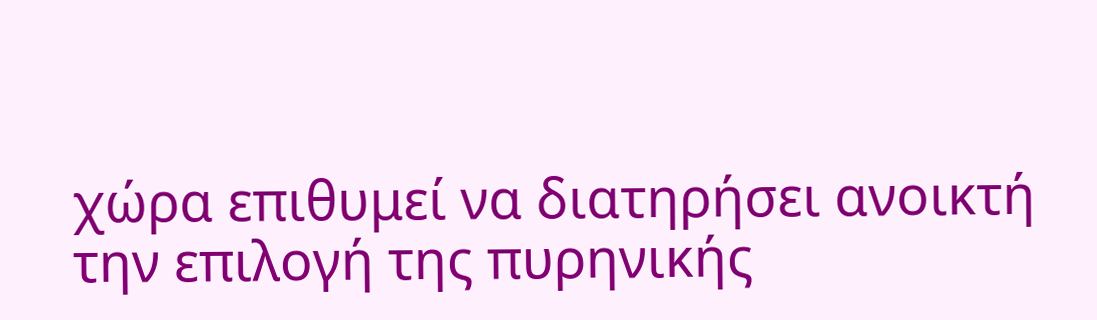χώρα επιθυμεί να διατηρήσει ανοικτή την επιλογή της πυρηνικής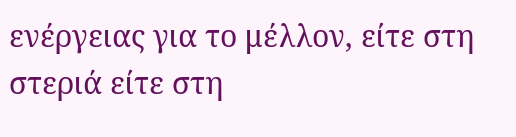ενέργειας για το μέλλον, είτε στη στεριά είτε στη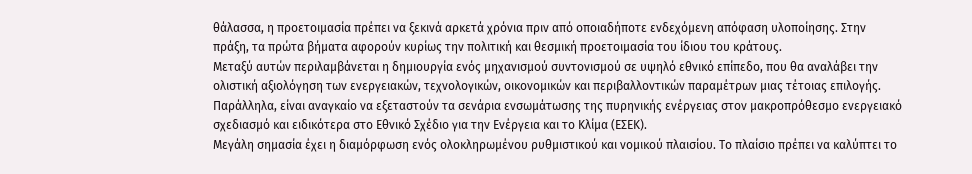θάλασσα, η προετοιμασία πρέπει να ξεκινά αρκετά χρόνια πριν από οποιαδήποτε ενδεχόμενη απόφαση υλοποίησης. Στην πράξη, τα πρώτα βήματα αφορούν κυρίως την πολιτική και θεσμική προετοιμασία του ίδιου του κράτους.
Μεταξύ αυτών περιλαμβάνεται η δημιουργία ενός μηχανισμού συντονισμού σε υψηλό εθνικό επίπεδο, που θα αναλάβει την ολιστική αξιολόγηση των ενεργειακών, τεχνολογικών, οικονομικών και περιβαλλοντικών παραμέτρων μιας τέτοιας επιλογής. Παράλληλα, είναι αναγκαίο να εξεταστούν τα σενάρια ενσωμάτωσης της πυρηνικής ενέργειας στον μακροπρόθεσμο ενεργειακό σχεδιασμό και ειδικότερα στο Εθνικό Σχέδιο για την Ενέργεια και το Κλίμα (ΕΣΕΚ).
Μεγάλη σημασία έχει η διαμόρφωση ενός ολοκληρωμένου ρυθμιστικού και νομικού πλαισίου. Το πλαίσιο πρέπει να καλύπτει το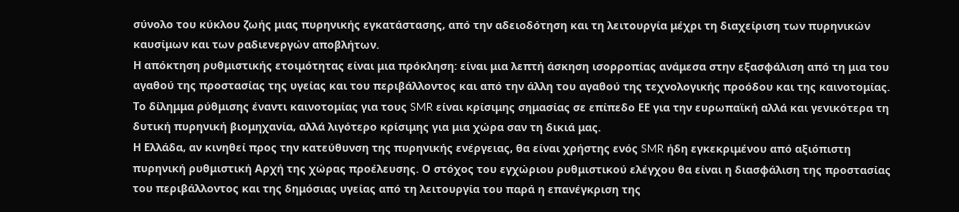σύνολο του κύκλου ζωής μιας πυρηνικής εγκατάστασης, από την αδειοδότηση και τη λειτουργία μέχρι τη διαχείριση των πυρηνικών καυσίμων και των ραδιενεργών αποβλήτων.
Η απόκτηση ρυθμιστικής ετοιμότητας είναι μια πρόκληση: είναι μια λεπτή άσκηση ισορροπίας ανάμεσα στην εξασφάλιση από τη μια του αγαθού της προστασίας της υγείας και του περιβάλλοντος και από την άλλη του αγαθού της τεχνολογικής προόδου και της καινοτομίας. Το δίλημμα ρύθμισης έναντι καινοτομίας για τους SMR είναι κρίσιμης σημασίας σε επίπεδο ΕΕ για την ευρωπαϊκή αλλά και γενικότερα τη δυτική πυρηνική βιομηχανία, αλλά λιγότερο κρίσιμης για μια χώρα σαν τη δικιά μας.
Η Ελλάδα, αν κινηθεί προς την κατεύθυνση της πυρηνικής ενέργειας, θα είναι χρήστης ενός SMR ήδη εγκεκριμένου από αξιόπιστη πυρηνική ρυθμιστική Αρχή της χώρας προέλευσης. Ο στόχος του εγχώριου ρυθμιστικού ελέγχου θα είναι η διασφάλιση της προστασίας του περιβάλλοντος και της δημόσιας υγείας από τη λειτουργία του παρά η επανέγκριση της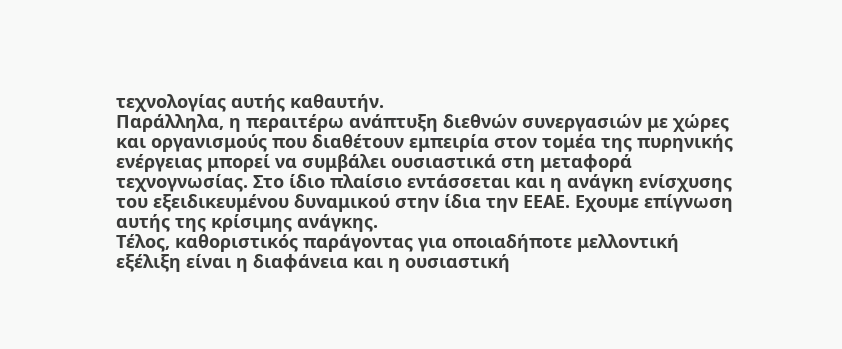τεχνολογίας αυτής καθαυτήν.
Παράλληλα, η περαιτέρω ανάπτυξη διεθνών συνεργασιών με χώρες και οργανισμούς που διαθέτουν εμπειρία στον τομέα της πυρηνικής ενέργειας μπορεί να συμβάλει ουσιαστικά στη μεταφορά τεχνογνωσίας. Στο ίδιο πλαίσιο εντάσσεται και η ανάγκη ενίσχυσης του εξειδικευμένου δυναμικού στην ίδια την ΕΕΑΕ. Εχουμε επίγνωση αυτής της κρίσιμης ανάγκης.
Τέλος, καθοριστικός παράγοντας για οποιαδήποτε μελλοντική εξέλιξη είναι η διαφάνεια και η ουσιαστική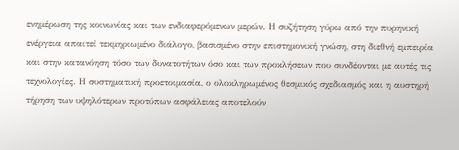ενημέρωση της κοινωνίας και των ενδιαφερόμενων μερών. Η συζήτηση γύρω από την πυρηνική ενέργεια απαιτεί τεκμηριωμένο διάλογο, βασισμένο στην επιστημονική γνώση, στη διεθνή εμπειρία και στην κατανόηση τόσο των δυνατοτήτων όσο και των προκλήσεων που συνδέονται με αυτές τις τεχνολογίες. Η συστηματική προετοιμασία, ο ολοκληρωμένος θεσμικός σχεδιασμός και η αυστηρή τήρηση των υψηλότερων προτύπων ασφάλειας αποτελούν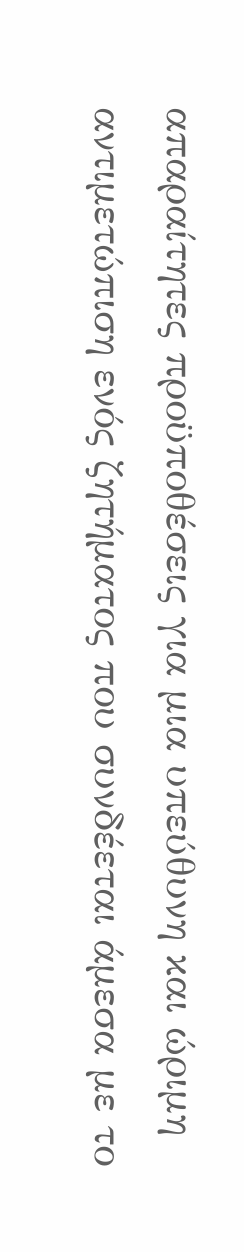απαραίτητες προϋποθέσεις για μια υπεύθυνη και ώριμη αντιμετώπιση ενός ζητήματος που συνδέεται άμεσα με το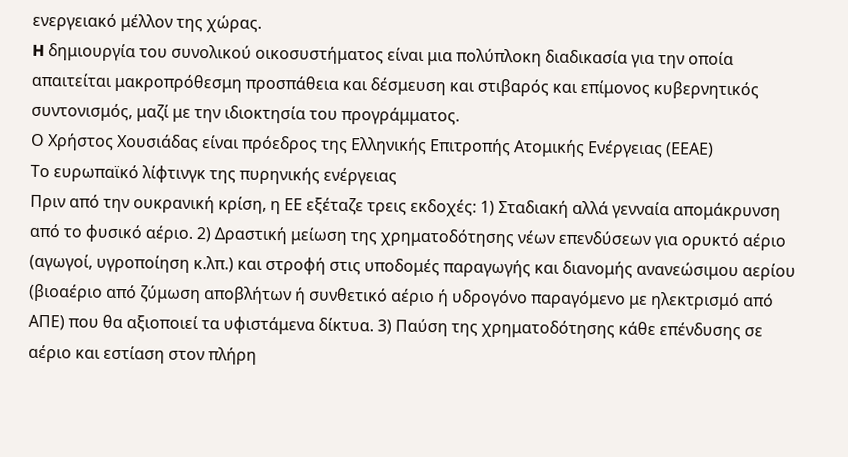ενεργειακό μέλλον της χώρας.
H δημιουργία του συνολικού οικοσυστήματος είναι μια πολύπλοκη διαδικασία για την οποία απαιτείται μακροπρόθεσμη προσπάθεια και δέσμευση και στιβαρός και επίμονος κυβερνητικός συντονισμός, μαζί με την ιδιοκτησία του προγράμματος.
Ο Χρήστος Χουσιάδας είναι πρόεδρος της Ελληνικής Επιτροπής Ατομικής Ενέργειας (ΕΕΑΕ)
Το ευρωπαϊκό λίφτινγκ της πυρηνικής ενέργειας
Πριν από την ουκρανική κρίση, η ΕΕ εξέταζε τρεις εκδοχές: 1) Σταδιακή αλλά γενναία απομάκρυνση από το φυσικό αέριο. 2) Δραστική μείωση της χρηματοδότησης νέων επενδύσεων για ορυκτό αέριο (αγωγοί, υγροποίηση κ.λπ.) και στροφή στις υποδομές παραγωγής και διανομής ανανεώσιμου αερίου (βιοαέριο από ζύμωση αποβλήτων ή συνθετικό αέριο ή υδρογόνο παραγόμενο με ηλεκτρισμό από ΑΠΕ) που θα αξιοποιεί τα υφιστάμενα δίκτυα. 3) Παύση της χρηματοδότησης κάθε επένδυσης σε αέριο και εστίαση στον πλήρη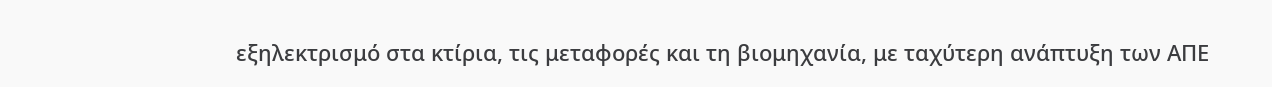εξηλεκτρισμό στα κτίρια, τις μεταφορές και τη βιομηχανία, με ταχύτερη ανάπτυξη των ΑΠΕ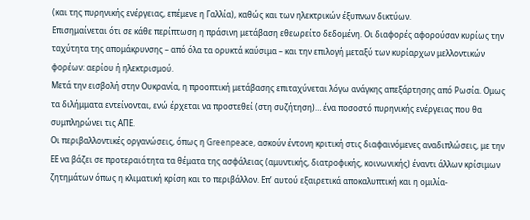(και της πυρηνικής ενέργειας, επέμενε η Γαλλία), καθώς και των ηλεκτρικών έξυπνων δικτύων.
Επισημαίνεται ότι σε κάθε περίπτωση η πράσινη μετάβαση εθεωρείτο δεδομένη. Οι διαφορές αφορούσαν κυρίως την ταχύτητα της απομάκρυνσης – από όλα τα ορυκτά καύσιμα – και την επιλογή μεταξύ των κυρίαρχων μελλοντικών φορέων: αερίου ή ηλεκτρισμού.
Μετά την εισβολή στην Ουκρανία, η προοπτική μετάβασης επιταχύνεται λόγω ανάγκης απεξάρτησης από Ρωσία. Ομως τα διλήμματα εντείνονται, ενώ έρχεται να προστεθεί (στη συζήτηση)… ένα ποσοστό πυρηνικής ενέργειας που θα συμπληρώνει τις ΑΠΕ.
Οι περιβαλλοντικές οργανώσεις, όπως η Greenpeace, ασκούν έντονη κριτική στις διαφαινόμενες αναδιπλώσεις, με την ΕΕ να βάζει σε προτεραιότητα τα θέματα της ασφάλειας (αμυντικής, διατροφικής, κοινωνικής) έναντι άλλων κρίσιμων ζητημάτων όπως η κλιματική κρίση και το περιβάλλον. Επ’ αυτού εξαιρετικά αποκαλυπτική και η ομιλία-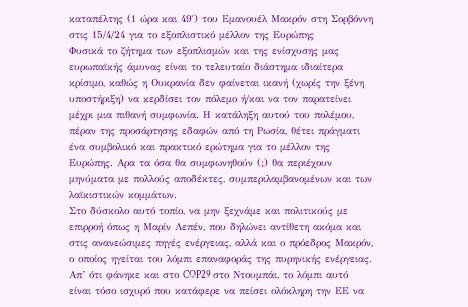καταπέλτης (1 ώρα και 49′) του Εμανουέλ Μακρόν στη Σορβόννη στις 15/4/24 για το εξοπλιστικό μέλλον της Ευρώπης
Φυσικά το ζήτημα των εξοπλισμών και της ενίσχυσης μας ευρωπαϊκής άμυνας είναι το τελευταίο διάστημα ιδιαίτερα κρίσιμο, καθώς η Ουκρανία δεν φαίνεται ικανή (χωρίς την ξένη υποστήριξη) να κερδίσει τον πόλεμο ή/και να τον παρατείνει μέχρι μια πιθανή συμφωνία. Η κατάληξη αυτού του πολέμου, πέραν της προσάρτησης εδαφών από τη Ρωσία, θέτει πράγματι ένα συμβολικό και πρακτικό ερώτημα για το μέλλον της Ευρώπης. Αρα τα όσα θα συμφωνηθούν (;) θα περιέχουν μηνύματα με πολλούς αποδέκτες, συμπεριλαμβανομένων και των λαϊκιστικών κομμάτων.
Στο δύσκολο αυτό τοπίο, να μην ξεχνάμε και πολιτικούς με επιρροή όπως η Μαρίν Λεπέν, που δηλώνει αντίθετη ακόμα και στις ανανεώσιμες πηγές ενέργειας, αλλά και ο πρόεδρος Μακρόν, ο οποίος ηγείται του λόμπι επαναφοράς της πυρηνικής ενέργειας. Απ’ ότι φάνηκε και στο COP29 στο Ντουμπάι, το λόμπι αυτό είναι τόσο ισχυρό που κατάφερε να πείσει ολόκληρη την ΕΕ να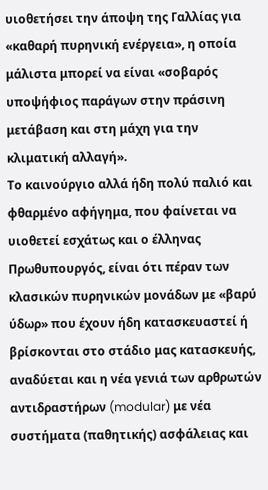υιοθετήσει την άποψη της Γαλλίας για «καθαρή πυρηνική ενέργεια», η οποία μάλιστα μπορεί να είναι «σοβαρός υποψήφιος παράγων στην πράσινη μετάβαση και στη μάχη για την κλιματική αλλαγή».
Το καινούργιο αλλά ήδη πολύ παλιό και φθαρμένο αφήγημα, που φαίνεται να υιοθετεί εσχάτως και ο έλληνας Πρωθυπουργός, είναι ότι πέραν των κλασικών πυρηνικών μονάδων με «βαρύ ύδωρ» που έχουν ήδη κατασκευαστεί ή βρίσκονται στο στάδιο μας κατασκευής, αναδύεται και η νέα γενιά των αρθρωτών αντιδραστήρων (modular) με νέα συστήματα (παθητικής) ασφάλειας και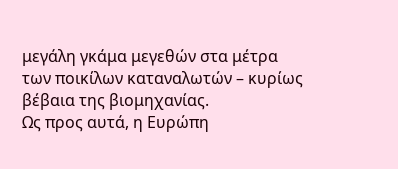μεγάλη γκάμα μεγεθών στα μέτρα των ποικίλων καταναλωτών – κυρίως βέβαια της βιομηχανίας.
Ως προς αυτά, η Ευρώπη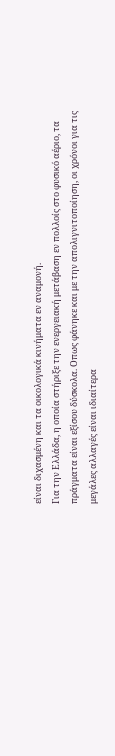είναι διχασμένη και τα οικολογικά κινήματα εν αναμονή.
Για την Ελλάδα, η οποία στήριξε την ενεργειακή μετάβαση εν πολλοίς στο φυσικό αέριο, τα πράγματα είναι εξίσου δύσκολα. Οπως φάνηκε και με την απολιγνιτοποίηση, οι χρόνοι για τις μεγάλες αλλαγές είναι ιδιαίτερα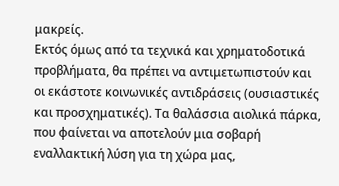μακρείς.
Εκτός όμως από τα τεχνικά και χρηματοδοτικά προβλήματα, θα πρέπει να αντιμετωπιστούν και οι εκάστοτε κοινωνικές αντιδράσεις (ουσιαστικές και προσχηματικές). Τα θαλάσσια αιολικά πάρκα, που φαίνεται να αποτελούν μια σοβαρή εναλλακτική λύση για τη χώρα μας,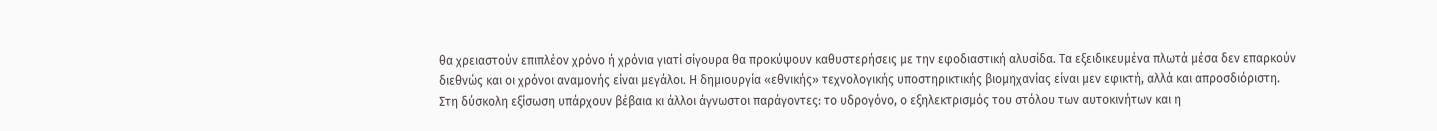θα χρειαστούν επιπλέον χρόνο ή χρόνια γιατί σίγουρα θα προκύψουν καθυστερήσεις με την εφοδιαστική αλυσίδα. Τα εξειδικευμένα πλωτά μέσα δεν επαρκούν διεθνώς και οι χρόνοι αναμονής είναι μεγάλοι. Η δημιουργία «εθνικής» τεχνολογικής υποστηρικτικής βιομηχανίας είναι μεν εφικτή, αλλά και απροσδιόριστη.
Στη δύσκολη εξίσωση υπάρχουν βέβαια κι άλλοι άγνωστοι παράγοντες: το υδρογόνο, ο εξηλεκτρισμός του στόλου των αυτοκινήτων και η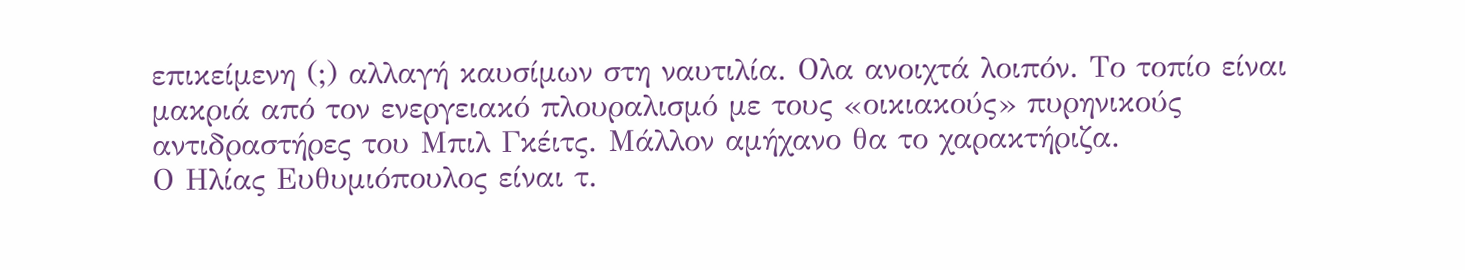επικείμενη (;) αλλαγή καυσίμων στη ναυτιλία. Ολα ανοιχτά λοιπόν. Το τοπίο είναι μακριά από τον ενεργειακό πλουραλισμό με τους «οικιακούς» πυρηνικούς αντιδραστήρες του Μπιλ Γκέιτς. Μάλλον αμήχανο θα το χαρακτήριζα.
Ο Ηλίας Ευθυμιόπουλος είναι τ.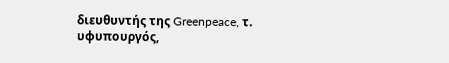διευθυντής της Greenpeace, τ. υφυπουργός,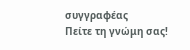συγγραφέας
Πείτε τη γνώμη σας!